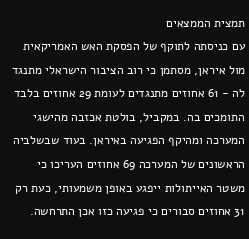תמצית הממצאים
עם כניסתה לתוקף של הפסקת האש האמריקאית מול איראן, מסתמן כי רוב הציבור הישראלי מתנגד לה - 61 אחוזים מתנגדים לעומת 29 אחוזים בלבד התומכים בה. במקביל, בולטת אכזבה מהישגי המערכה ומהיקף הפגיעה באיראן. בעוד שבשלביה הראשונים של המערכה 69 אחוזים העריכו כי משטר האייתולות ייפגע באופן משמעותי, כעת רק 31 אחוזים סבורים כי פגיעה כזו אכן התרחשה.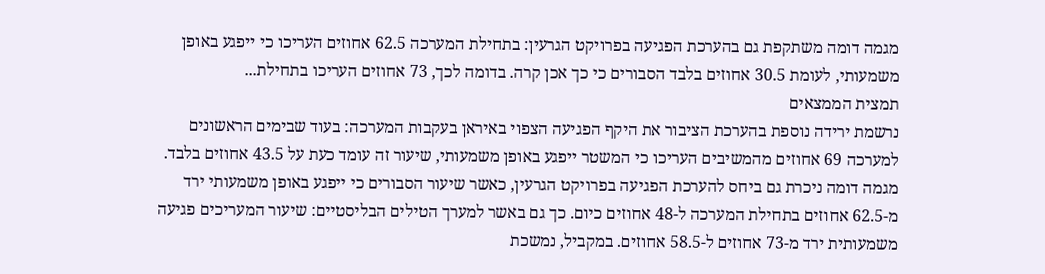מגמה דומה משתקפת גם בהערכת הפגיעה בפרויקט הגרעין: בתחילת המערכה 62.5 אחוזים העריכו כי ייפגע באופן משמעותי, לעומת 30.5 אחוזים בלבד הסבורים כי כך אכן קרה. בדומה לכך, 73 אחוזים העריכו בתחילת...
תמצית הממצאים
נרשמת ירידה נוספת בהערכת הציבור את היקף הפגיעה הצפוי באיראן בעקבות המערכה: בעוד שבימים הראשונים למערכה 69 אחוזים מהמשיבים העריכו כי המשטר ייפגע באופן משמעותי, שיעור זה עומד כעת על 43.5 אחוזים בלבד. מגמה דומה ניכרת גם ביחס להערכת הפגיעה בפרויקט הגרעין, כאשר שיעור הסבורים כי ייפגע באופן משמעותי ירד מ-62.5 אחוזים בתחילת המערכה ל-48 אחוזים כיום. כך גם באשר למערך הטילים הבליסטיים: שיעור המעריכים פגיעה משמעותית ירד מ-73 אחוזים ל-58.5 אחוזים. במקביל, נמשכת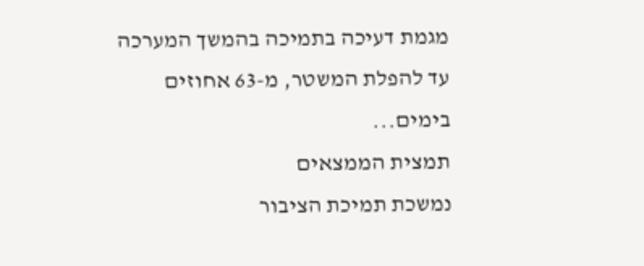מגמת דעיכה בתמיכה בהמשך המערכה עד להפלת המשטר, מ-63 אחוזים בימים...
תמצית הממצאים
נמשכת תמיכת הציבור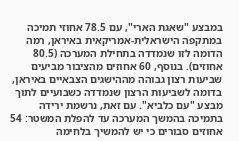במבצע "שאגת הארי", עם 78.5 אחוזי תמיכה במתקפה הישראלית-אמריקאית באיראן, רמה הדומה לזו שנמדדה בתחילת המערכה (80.5 אחוזים). בנוסף, 60 אחוזים מהציבור מביעים שביעות רצון גבוהה מההישגים הצבאיים באיראן, בדומה לשביעות הרצון שנמדדה כשבועיים לתוך מבצע "עם כלביא". עם זאת, נרשמת ירידה בתמיכה בהמשך המערכה עד להפלת המשטר: 54 אחוזים סבורים כי יש להמשיך בלחימה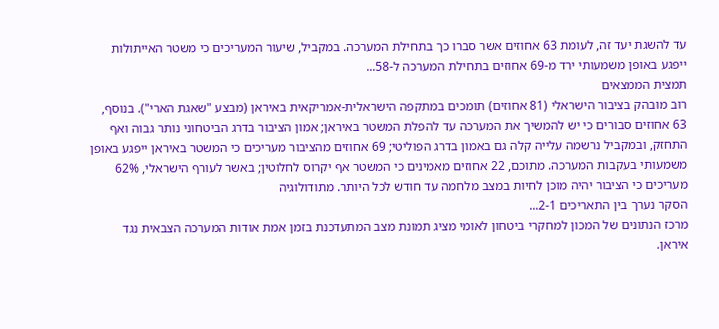עד להשגת יעד זה, לעומת 63 אחוזים אשר סברו כך בתחילת המערכה. במקביל, שיעור המעריכים כי משטר האייתולות ייפגע באופן משמעותי ירד מ-69 אחוזים בתחילת המערכה ל-58...
תמצית הממצאים
רוב מובהק בציבור הישראלי (81 אחוזים) תומכים במתקפה הישראלית-אמריקאית באיראן (מבצע "שאגת הארי"). בנוסף, 63 אחוזים סבורים כי יש להמשיך את המערכה עד להפלת המשטר באיראן; אמון הציבור בדרג הביטחוני נותר גבוה ואף התחזק, ובמקביל נרשמה עלייה קלה גם באמון בדרג הפוליטי; 69 אחוזים מהציבור מעריכים כי המשטר באיראן ייפגע באופן משמעותי בעקבות המערכה. מתוכם, 22 אחוזים מאמינים כי המשטר אף יקרוס לחלוטין; באשר לעורף הישראלי, 62% מעריכים כי הציבור יהיה מוכן לחיות במצב מלחמה עד חודש לכל היותר. מתודולוגיה
הסקר נערך בין התאריכים 2-1...
מרכז הנתונים של המכון למחקרי ביטחון לאומי מציג תמונת מצב המתעדכנת בזמן אמת אודות המערכה הצבאית נגד איראן.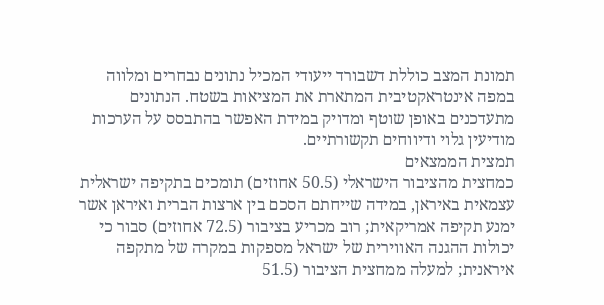תמונת המצב כוללת דשבורד ייעודי המכיל נתונים נבחרים ומלווה במפה אינטראקטיבית המתארת את המציאות בשטח. הנתונים מתעדכנים באופן שוטף ומדויק במידת האפשר בהתבסס על הערכות מודיעין גלוי ודיווחים תקשורתיים.
תמצית הממצאים
כמחצית מהציבור הישראלי (50.5 אחוזים) תומכים בתקיפה ישראלית עצמאית באיראן, במידה שייחתם הסכם בין ארצות הברית ואיראן אשר ימנע תקיפה אמריקאית; רוב מכריע בציבור (72.5 אחוזים) סבור כי יכולות ההגנה האווירית של ישראל מספקות במקרה של מתקפה איראנית; למעלה ממחצית הציבור (51.5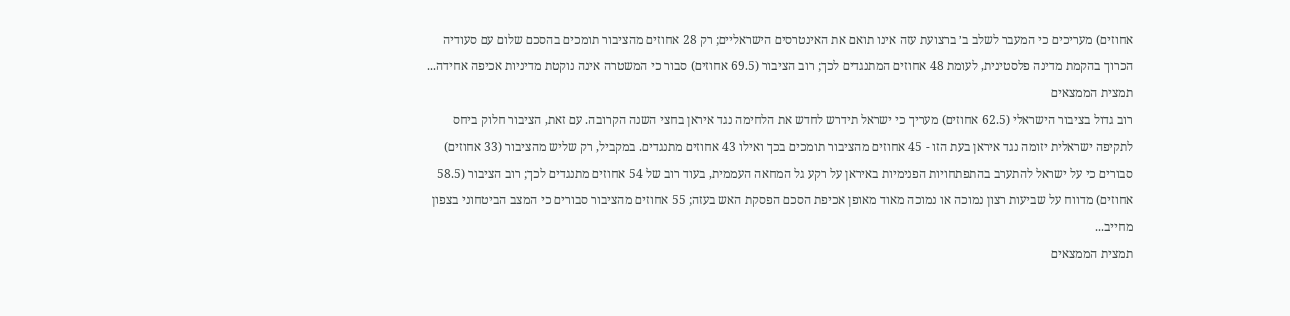אחוזים) מעריכים כי המעבר לשלב ב׳ ברצועת עזה אינו תואם את האינטרסים הישראליים; רק 28 אחוזים מהציבור תומכים בהסכם שלום עם סעודיה הכרוך בהקמת מדינה פלסטינית, לעומת 48 אחוזים המתנגדים לכך; רוב הציבור (69.5 אחוזים) סבור כי המשטרה אינה נוקטת מדיניות אכיפה אחידה...
תמצית הממצאים
רוב גדול בציבור הישראלי (62.5 אחוזים) מעריך כי ישראל תידרש לחדש את הלחימה נגד איראן בחצי השנה הקרובה. עם זאת, הציבור חלוק ביחס לתקיפה ישראלית יזומה נגד איראן בעת הזו - 45 אחוזים מהציבור תומכים בכך ואילו 43 אחוזים מתנגדים. במקביל, רק שליש מהציבור (33 אחוזים) סבורים כי על ישראל להתערב בהתפתחויות הפנימיות באיראן על רקע גל המחאה העממית, בעוד רוב של 54 אחוזים מתנגדים לכך; רוב הציבור (58.5 אחוזים) מדווח על שביעות רצון נמוכה או נמוכה מאוד מאופן אכיפת הסכם הפסקת האש בעזה; 55 אחוזים מהציבור סבורים כי המצב הביטחוני בצפון מחייב...
תמצית הממצאים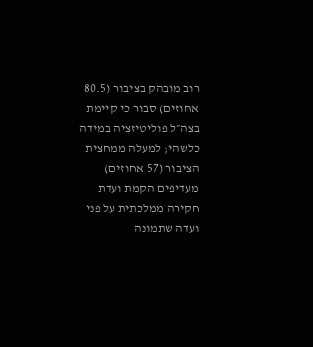רוב מובהק בציבור (80.5 אחוזים) סבור כי קיימת בצה״ל פוליטיזציה במידה כלשהי; למעלה ממחצית הציבור (57 אחוזים) מעדיפים הקמת ועדת חקירה ממלכתית על פני ועדה שתמונה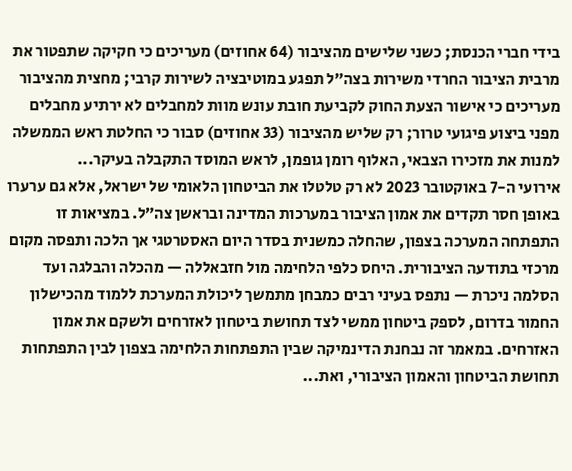בידי חברי הכנסת; כשני שלישים מהציבור (64 אחוזים) מעריכים כי חקיקה שתפטור את מרבית הציבור החרדי משירות בצה״ל תפגע במוטיבציה לשירות קרבי; מחצית מהציבור מעריכים כי אישור הצעת החוק לקביעת חובת עונש מוות למחבלים לא ירתיע מחבלים מפני ביצוע פיגועי טרור; רק שליש מהציבור (33 אחוזים) סבור כי החלטת ראש הממשלה למנות את מזכירו הצבאי, האלוף רומן גופמן, לראש המוסד התקבלה בעיקר...
אירועי ה-7 באוקטובר 2023 לא רק טלטלו את הביטחון הלאומי של ישראל, אלא גם ערערו באופן חסר תקדים את אמון הציבור במערכות המדינה ובראשן צה״ל. במציאות זו התפתחה המערכה בצפון, שהחלה כמשנית בסדר היום האסטרטגי אך הלכה ותפסה מקום מרכזי בתודעה הציבורית. היחס כלפי הלחימה מול חזבאללה — מהכלה והבלגה ועד הסלמה ניכרת — נתפס בעיני רבים כמבחן מתמשך ליכולת המערכת ללמוד מהכישלון החמור בדרום, לספק ביטחון ממשי לצד תחושת ביטחון לאזרחים ולשקם את אמון האזרחים. במאמר זה נבחנת הדינמיקה שבין התפתחות הלחימה בצפון לבין התפתחות תחושת הביטחון והאמון הציבורי, ואת...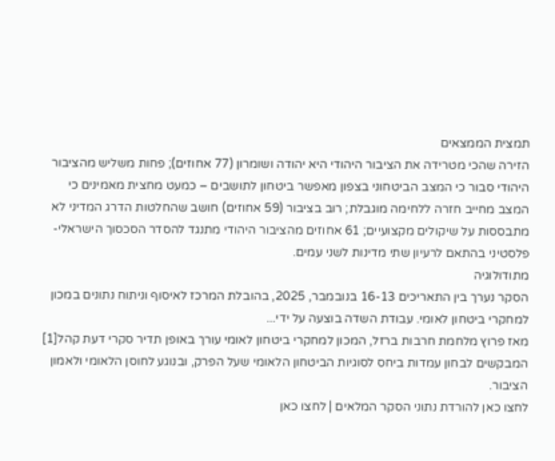תמצית הממצאים
הזירה שהכי מטרידה את הציבור היהודי היא יהודה ושומרון (77 אחוזים); פחות משליש מהציבור היהודי סבור כי המצב הביטחוני בצפון מאפשר ביטחון לתושבים – כמעט מחצית מאמינים כי המצב מחייב חזרה ללחימה מוגבלת; רוב בציבור (59 אחוזים) חושב שהחלטות הדרג המדיני לא מתבססות על שיקולים מקצועיים; 61 אחוזים מהציבור היהודי מתנגד להסדר הסכסוך הישראלי-פלסטיני בהתאם לרעיון שתי מדינות לשני עמים.
מתודולוגיה
הסקר נערך בין התאריכים 16-13 בנובמבר, 2025, בהובלת המרכז לאיסוף וניתוח נתונים במכון למחקרי ביטחון לאומי. עבודת השדה בוצעה על ידי...
מאז פרוץ מלחמת חרבות ברזל, המכון למחקרי ביטחון לאומי עורך באופן תדיר סקרי דעת קהל[1] המבקשים לבחון עמדות ביחס לסוגיות הביטחון הלאומי שעל הפרק, ובנוגע לחוסן הלאומי ולאמון הציבור.
לחצו כאן להורדת נתוני הסקר המלאים | לחצו כאן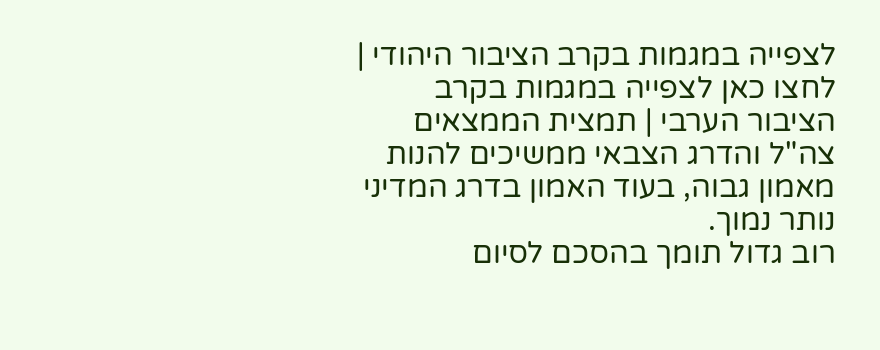לצפייה במגמות בקרב הציבור היהודי | לחצו כאן לצפייה במגמות בקרב הציבור הערבי | תמצית הממצאים צה"ל והדרג הצבאי ממשיכים להנות מאמון גבוה, בעוד האמון בדרג המדיני נותר נמוך.
רוב גדול תומך בהסכם לסיום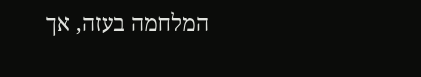המלחמה בעזה, אך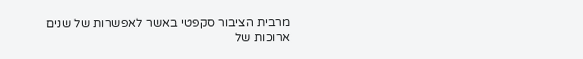מרבית הציבור סקפטי באשר לאפשרות של שנים ארוכות של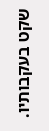שקט בעקבותיו.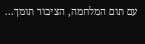עם תום המלחמה, הציבור תומך...